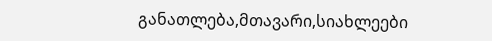განათლება,მთავარი,სიახლეები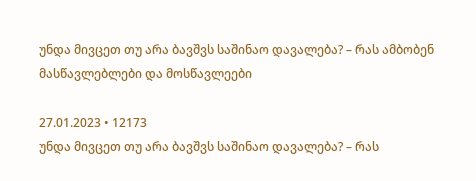უნდა მივცეთ თუ არა ბავშვს საშინაო დავალება? – რას ამბობენ მასწავლებლები და მოსწავლეები

27.01.2023 • 12173
უნდა მივცეთ თუ არა ბავშვს საშინაო დავალება? – რას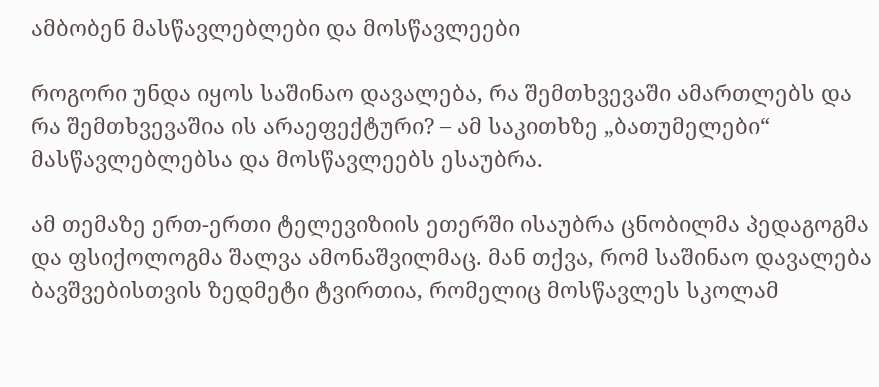ამბობენ მასწავლებლები და მოსწავლეები

როგორი უნდა იყოს საშინაო დავალება, რა შემთხვევაში ამართლებს და რა შემთხვევაშია ის არაეფექტური? – ამ საკითხზე „ბათუმელები“ მასწავლებლებსა და მოსწავლეებს ესაუბრა.

ამ თემაზე ერთ-ერთი ტელევიზიის ეთერში ისაუბრა ცნობილმა პედაგოგმა და ფსიქოლოგმა შალვა ამონაშვილმაც. მან თქვა, რომ საშინაო დავალება ბავშვებისთვის ზედმეტი ტვირთია, რომელიც მოსწავლეს სკოლამ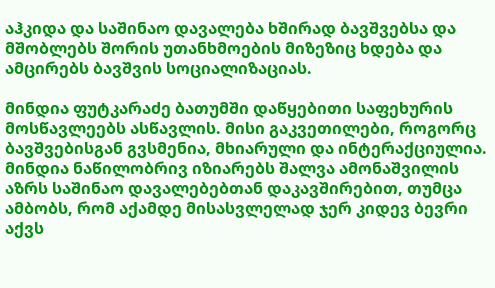აჰკიდა და საშინაო დავალება ხშირად ბავშვებსა და მშობლებს შორის უთანხმოების მიზეზიც ხდება და ამცირებს ბავშვის სოციალიზაციას.

მინდია ფუტკარაძე ბათუმში დაწყებითი საფეხურის მოსწავლეებს ასწავლის. მისი გაკვეთილები, როგორც ბავშვებისგან გვსმენია, მხიარული და ინტერაქციულია. მინდია ნაწილობრივ იზიარებს შალვა ამონაშვილის აზრს საშინაო დავალებებთან დაკავშირებით, თუმცა ამბობს, რომ აქამდე მისასვლელად ჯერ კიდევ ბევრი აქვს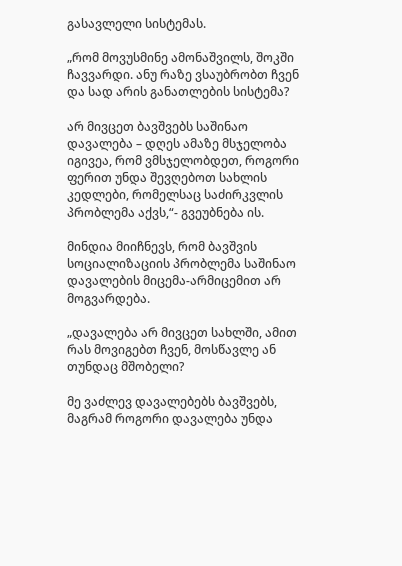გასავლელი სისტემას.

„რომ მოვუსმინე ამონაშვილს, შოკში ჩავვარდი. ანუ რაზე ვსაუბრობთ ჩვენ და სად არის განათლების სისტემა?

არ მივცეთ ბავშვებს საშინაო დავალება – დღეს ამაზე მსჯელობა იგივეა, რომ ვმსჯელობდეთ, როგორი ფერით უნდა შევღებოთ სახლის კედლები, რომელსაც საძირკვლის პრობლემა აქვს,“- გვეუბნება ის.

მინდია მიიჩნევს, რომ ბავშვის სოციალიზაციის პრობლემა საშინაო დავალების მიცემა-არმიცემით არ მოგვარდება.

„დავალება არ მივცეთ სახლში, ამით რას მოვიგებთ ჩვენ, მოსწავლე ან თუნდაც მშობელი?

მე ვაძლევ დავალებებს ბავშვებს, მაგრამ როგორი დავალება უნდა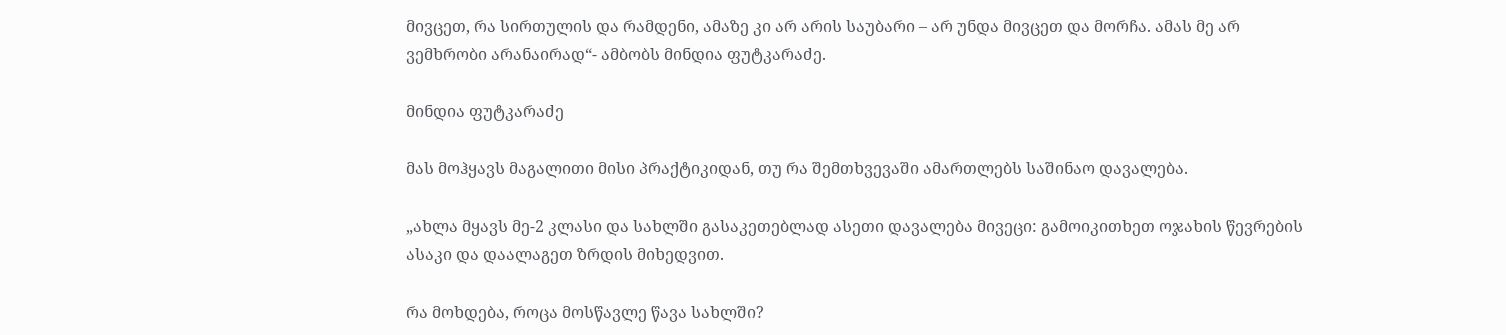მივცეთ, რა სირთულის და რამდენი, ამაზე კი არ არის საუბარი – არ უნდა მივცეთ და მორჩა. ამას მე არ ვემხრობი არანაირად“- ამბობს მინდია ფუტკარაძე.

მინდია ფუტკარაძე

მას მოჰყავს მაგალითი მისი პრაქტიკიდან, თუ რა შემთხვევაში ამართლებს საშინაო დავალება.

„ახლა მყავს მე-2 კლასი და სახლში გასაკეთებლად ასეთი დავალება მივეცი: გამოიკითხეთ ოჯახის წევრების ასაკი და დაალაგეთ ზრდის მიხედვით.

რა მოხდება, როცა მოსწავლე წავა სახლში?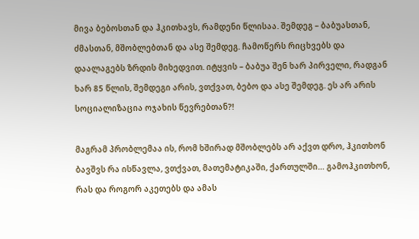მივა ბებოსთან და ჰკითხავს, რამდენი წლისაა. შემდეგ – ბაბუასთან, ძმასთან, მშობლებთან და ასე შემდეგ. ჩამოწერს რიცხვებს და დაალაგებს ზრდის მიხედვით. იტყვის – ბაბუა შენ ხარ პირველი, რადგან ხარ 85 წლის, შემდეგი არის, ვთქვათ, ბებო და ასე შემდეგ. ეს არ არის სოციალიზაცია ოჯახის წევრებთან?!

მაგრამ პრობლემაა ის, რომ ხშირად მშობლებს არ აქვთ დრო, ჰკითხონ ბავშვს რა ისწავლა, ვთქვათ, მათემატიკაში, ქართულში… გამოჰკითხონ, რას და როგორ აკეთებს და ამას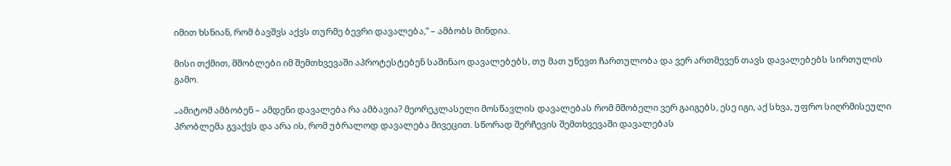იმით ხსნიან, რომ ბავშვს აქვს თურმე ბევრი დავალება,“ – ამბობს მინდია.

მისი თქმით, მშობლები იმ შემთხვევაში აპროტესტებენ საშინაო დავალებებს, თუ მათ უწევთ ჩართულობა და ვერ ართმევენ თავს დავალებებს სირთულის გამო.

„ამიტომ ამბობენ – ამდენი დავალება რა ამბავია? მეორეკლასელი მოსწავლის დავალებას რომ მშობელი ვერ გაიგებს, ესე იგი, აქ სხვა, უფრო სიღრმისეული პრობლემა გვაქვს და არა ის, რომ უბრალოდ დავალება მივეცით. სწორად შერჩევის შემთხვევაში დავალებას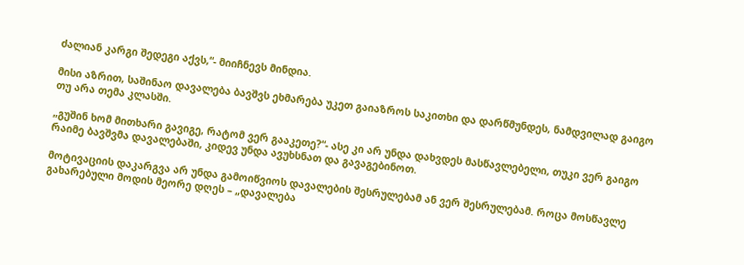ძალიან კარგი შედეგი აქვს,“- მიიჩნევს მინდია.

მისი აზრით, საშინაო დავალება ბავშვს ეხმარება უკეთ გაიაზროს საკითხი და დარწმუნდეს, ნამდვილად გაიგო თუ არა თემა კლასში.

„გუშინ ხომ მითხარი გავიგე, რატომ ვერ გააკეთე?“- ასე კი არ უნდა დახვდეს მასწავლებელი, თუკი ვერ გაიგო რაიმე ბავშვმა დავალებაში, კიდევ უნდა ავუხსნათ და გავაგებინოთ.

მოტივაციის დაკარგვა არ უნდა გამოიწვიოს დავალების შესრულებამ ან ვერ შესრულებამ. როცა მოსწავლე გახარებული მოდის მეორე დღეს – „დავალება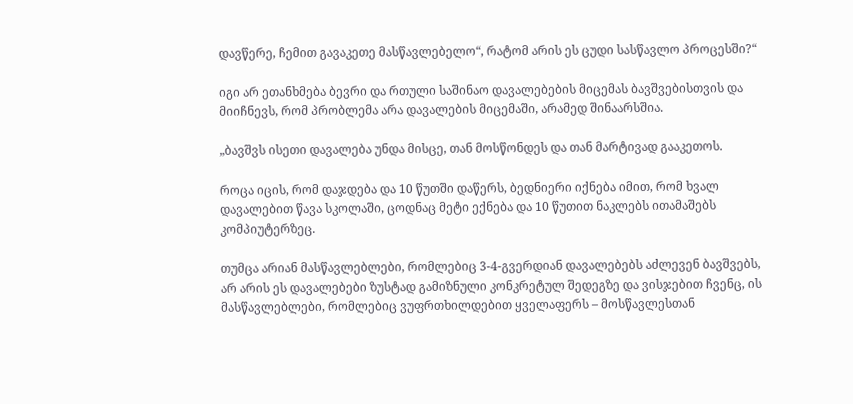დავწერე, ჩემით გავაკეთე მასწავლებელო“, რატომ არის ეს ცუდი სასწავლო პროცესში?“

იგი არ ეთანხმება ბევრი და რთული საშინაო დავალებების მიცემას ბავშვებისთვის და მიიჩნევს, რომ პრობლემა არა დავალების მიცემაში, არამედ შინაარსშია.

„ბავშვს ისეთი დავალება უნდა მისცე, თან მოსწონდეს და თან მარტივად გააკეთოს.

როცა იცის, რომ დაჯდება და 10 წუთში დაწერს, ბედნიერი იქნება იმით, რომ ხვალ დავალებით წავა სკოლაში, ცოდნაც მეტი ექნება და 10 წუთით ნაკლებს ითამაშებს კომპიუტერზეც.

თუმცა არიან მასწავლებლები, რომლებიც 3-4-გვერდიან დავალებებს აძლევენ ბავშვებს, არ არის ეს დავალებები ზუსტად გამიზნული კონკრეტულ შედეგზე და ვისჯებით ჩვენც, ის მასწავლებლები, რომლებიც ვუფრთხილდებით ყველაფერს – მოსწავლესთან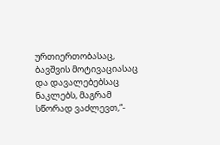ურთიერთობასაც, ბავშვის მოტივაციასაც და დავალებებსაც ნაკლებს, მაგრამ სწორად ვაძლევთ,“-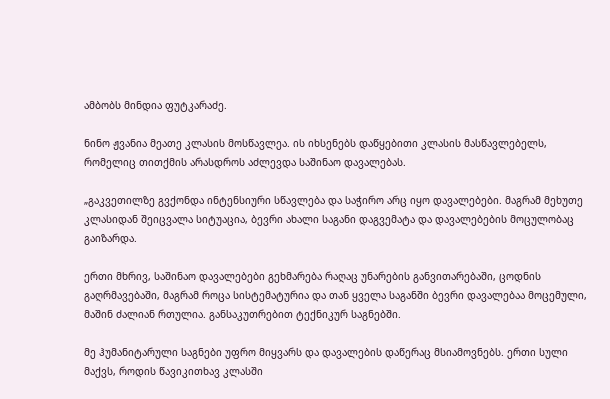ამბობს მინდია ფუტკარაძე.

ნინო ჟვანია მეათე კლასის მოსწავლეა. ის იხსენებს დაწყებითი კლასის მასწავლებელს, რომელიც თითქმის არასდროს აძლევდა საშინაო დავალებას.

„გაკვეთილზე გვქონდა ინტენსიური სწავლება და საჭირო არც იყო დავალებები. მაგრამ მეხუთე კლასიდან შეიცვალა სიტუაცია, ბევრი ახალი საგანი დაგვემატა და დავალებების მოცულობაც გაიზარდა.

ერთი მხრივ, საშინაო დავალებები გეხმარება რაღაც უნარების განვითარებაში, ცოდნის გაღრმავებაში, მაგრამ როცა სისტემატურია და თან ყველა საგანში ბევრი დავალებაა მოცემული, მაშინ ძალიან რთულია. განსაკუთრებით ტექნიკურ საგნებში.

მე ჰუმანიტარული საგნები უფრო მიყვარს და დავალების დაწერაც მსიამოვნებს. ერთი სული მაქვს, როდის წავიკითხავ კლასში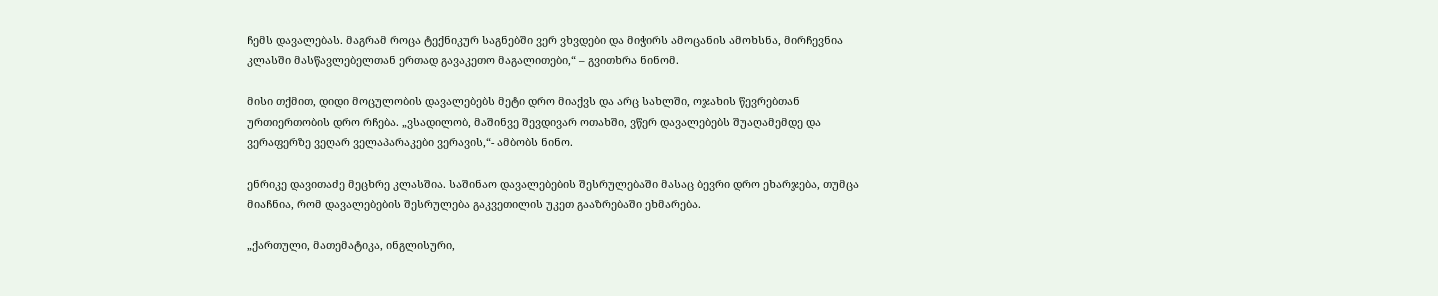ჩემს დავალებას. მაგრამ როცა ტექნიკურ საგნებში ვერ ვხვდები და მიჭირს ამოცანის ამოხსნა, მირჩევნია კლასში მასწავლებელთან ერთად გავაკეთო მაგალითები,“ – გვითხრა ნინომ.

მისი თქმით, დიდი მოცულობის დავალებებს მეტი დრო მიაქვს და არც სახლში, ოჯახის წევრებთან ურთიერთობის დრო რჩება. „ვსადილობ, მაშინვე შევდივარ ოთახში, ვწერ დავალებებს შუაღამემდე და ვერაფერზე ვეღარ ველაპარაკები ვერავის,“- ამბობს ნინო.

ენრიკე დავითაძე მეცხრე კლასშია. საშინაო დავალებების შესრულებაში მასაც ბევრი დრო ეხარჯება, თუმცა მიაჩნია, რომ დავალებების შესრულება გაკვეთილის უკეთ გააზრებაში ეხმარება.

„ქართული, მათემატიკა, ინგლისური,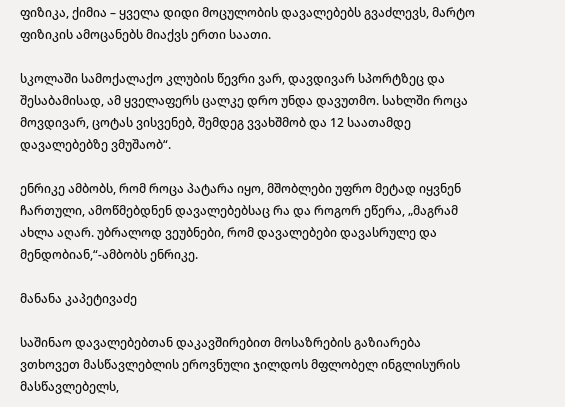ფიზიკა, ქიმია – ყველა დიდი მოცულობის დავალებებს გვაძლევს, მარტო ფიზიკის ამოცანებს მიაქვს ერთი საათი.

სკოლაში სამოქალაქო კლუბის წევრი ვარ, დავდივარ სპორტზეც და შესაბამისად, ამ ყველაფერს ცალკე დრო უნდა დავუთმო. სახლში როცა მოვდივარ, ცოტას ვისვენებ, შემდეგ ვვახშმობ და 12 საათამდე დავალებებზე ვმუშაობ“.

ენრიკე ამბობს, რომ როცა პატარა იყო, მშობლები უფრო მეტად იყვნენ ჩართული, ამოწმებდნენ დავალებებსაც რა და როგორ ეწერა, „მაგრამ ახლა აღარ. უბრალოდ ვეუბნები, რომ დავალებები დავასრულე და მენდობიან,“-ამბობს ენრიკე.

მანანა კაპეტივაძე

საშინაო დავალებებთან დაკავშირებით მოსაზრების გაზიარება ვთხოვეთ მასწავლებლის ეროვნული ჯილდოს მფლობელ ინგლისურის მასწავლებელს,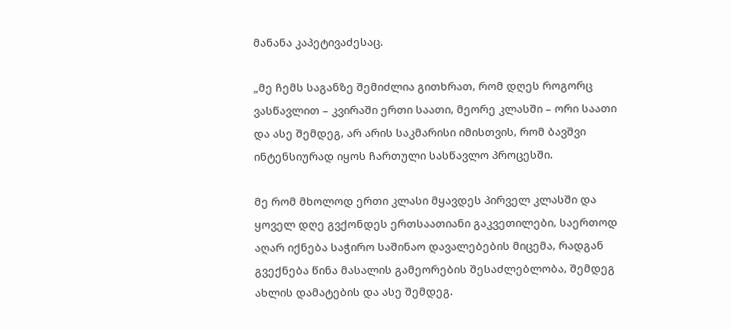მანანა კაპეტივაძესაც.

„მე ჩემს საგანზე შემიძლია გითხრათ, რომ დღეს როგორც ვასწავლით – კვირაში ერთი საათი, მეორე კლასში – ორი საათი და ასე შემდეგ, არ არის საკმარისი იმისთვის, რომ ბავშვი ინტენსიურად იყოს ჩართული სასწავლო პროცესში.

მე რომ მხოლოდ ერთი კლასი მყავდეს პირველ კლასში და ყოველ დღე გვქონდეს ერთსაათიანი გაკვეთილები, საერთოდ აღარ იქნება საჭირო საშინაო დავალებების მიცემა, რადგან გვექნება წინა მასალის გამეორების შესაძლებლობა, შემდეგ ახლის დამატების და ასე შემდეგ.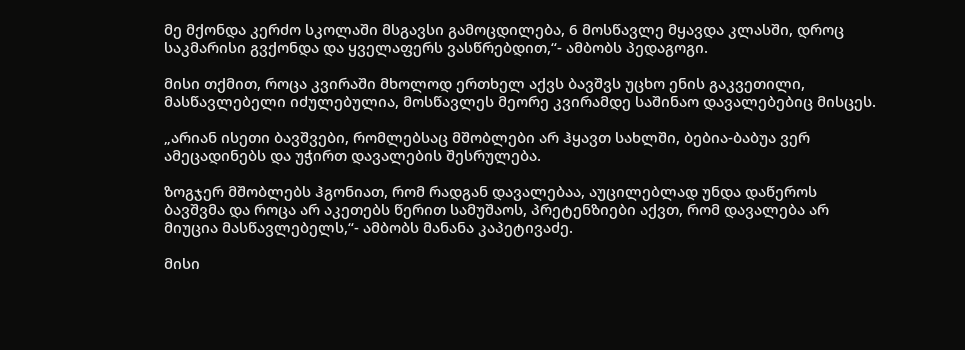მე მქონდა კერძო სკოლაში მსგავსი გამოცდილება, 6 მოსწავლე მყავდა კლასში, დროც საკმარისი გვქონდა და ყველაფერს ვასწრებდით,“- ამბობს პედაგოგი.

მისი თქმით, როცა კვირაში მხოლოდ ერთხელ აქვს ბავშვს უცხო ენის გაკვეთილი, მასწავლებელი იძულებულია, მოსწავლეს მეორე კვირამდე საშინაო დავალებებიც მისცეს.

„არიან ისეთი ბავშვები, რომლებსაც მშობლები არ ჰყავთ სახლში, ბებია-ბაბუა ვერ ამეცადინებს და უჭირთ დავალების შესრულება.

ზოგჯერ მშობლებს ჰგონიათ, რომ რადგან დავალებაა, აუცილებლად უნდა დაწეროს ბავშვმა და როცა არ აკეთებს წერით სამუშაოს, პრეტენზიები აქვთ, რომ დავალება არ მიუცია მასწავლებელს,“- ამბობს მანანა კაპეტივაძე.

მისი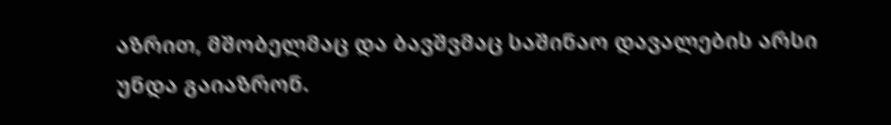აზრით, მშობელმაც და ბავშვმაც საშინაო დავალების არსი უნდა გაიაზრონ.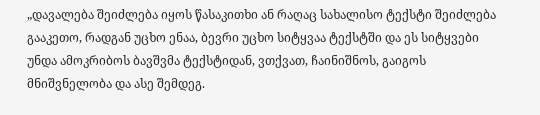„დავალება შეიძლება იყოს წასაკითხი ან რაღაც სახალისო ტექსტი შეიძლება გააკეთო, რადგან უცხო ენაა, ბევრი უცხო სიტყვაა ტექსტში და ეს სიტყვები უნდა ამოკრიბოს ბავშვმა ტექსტიდან, ვთქვათ, ჩაინიშნოს, გაიგოს მნიშვნელობა და ასე შემდეგ.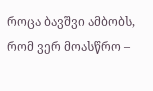როცა ბავშვი ამბობს, რომ ვერ მოასწრო –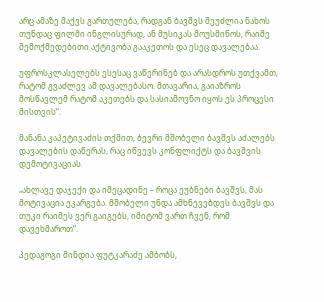არც ამაზე მაქვს გართულება, რადგან ბავშვს შეუძლია ნახოს თუნდაც ფილმი ინგლისურად, ან მუსიკას მოუსმინოს, რაიმე შემოქმედებითი აქტივობა გააკეთოს და ესეც დავალებაა.

უფროსკლასელებს ესესაც ვაწერინებ და არასდროს უთქვამთ, რატომ გვაძლევ ამ დავალებასო. მთავარია, გაიაზროს მოსწავლემ რატომ აკეთებს და სასიამოვნო იყოს ეს პროცესი მისთვის“.

მანანა კაპეტივაძის თქმით, ბევრი მშობელი ბავშვს აძალებს დავალების დაწერას, რაც იწვევს კონფლიქტს და ბავშვის დემოტივაციას.

„ახლავე დაჯექი და იმეცადინე – როცა ეუბნები ბავშვს, მას მოტივაცია ეკარგება. მშობელი უნდა ამხნევებდეს ბავშვს და თუკი რაიმეს ვერ გაიგებს, იმიტომ ვართ ჩვენ, რომ დავეხმაროთ“.

პედაგოგი მინდია ფუტკარაძე ამბობს,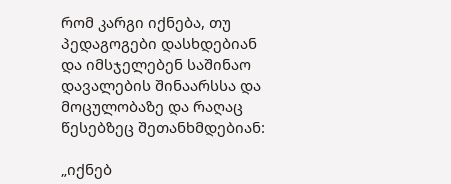რომ კარგი იქნება, თუ პედაგოგები დასხდებიან და იმსჯელებენ საშინაო დავალების შინაარსსა და მოცულობაზე და რაღაც წესებზეც შეთანხმდებიან:

„იქნებ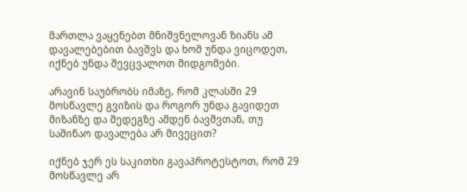მართლა ვაყენებთ მნიშვნელოვან ზიანს ამ დავალებებით ბავშვს და ხომ უნდა ვიცოდეთ, იქნებ უნდა შევცვალოთ მიდგომები.

არავინ საუბრობს იმაზე, რომ კლასში 29 მოსწავლე გვიზის და როგორ უნდა გავიდეთ მიზანზე და შედეგზე ამდენ ბავშვთან, თუ საშინაო დავალება არ მივეცით?

იქნებ ჯერ ეს საკითხი გავაპროტესტოთ, რომ 29 მოსწავლე არ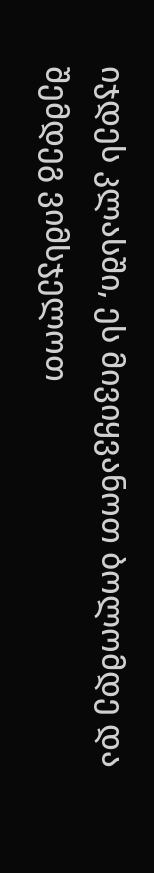იჯდეს კლასში, ეს მივიყვანოთ ბოლომდე და შემდეგ ვიმსჯელოთ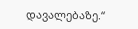დავალებაზე.“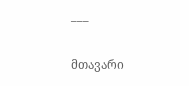___

მთავარი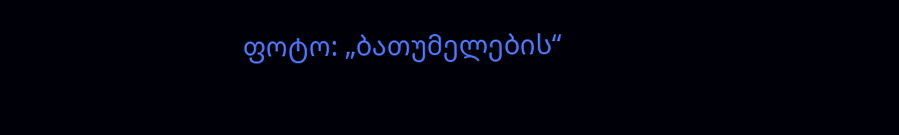ფოტო: „ბათუმელების“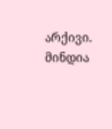არქივი. მინდია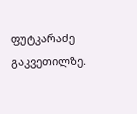ფუტკარაძე გაკვეთილზე.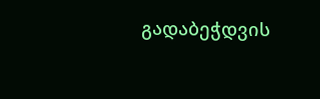გადაბეჭდვის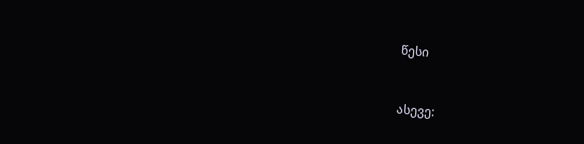წესი


ასევე: